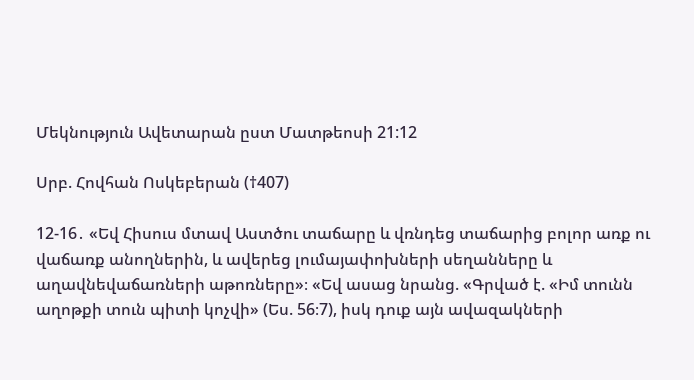Մեկնություն Ավետարան ըստ Մատթեոսի 21:12

Սրբ. Հովհան Ոսկեբերան (†407)

12-16․ «Եվ Հիսուս մտավ Աստծու տաճարը և վռնդեց տաճարից բոլոր առք ու վաճառք անողներին, և ավերեց լումայափոխների սեղանները և աղավնեվաճառների աթոռները»։ «Եվ ասաց նրանց. «Գրված է. «Իմ տունն աղոթքի տուն պիտի կոչվի» (Ես. 56։7), իսկ դուք այն ավազակների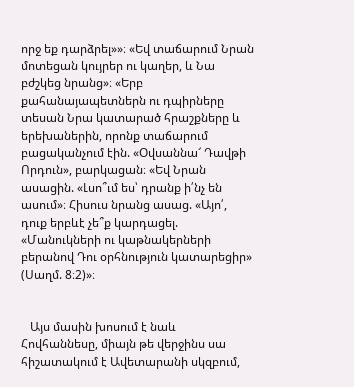որջ եք դարձրել»»։ «Եվ տաճարում Նրան մոտեցան կույրեր ու կաղեր, և Նա բժշկեց նրանց»։ «Երբ քահանայապետներն ու դպիրները տեսան Նրա կատարած հրաշքները և երեխաներին, որոնք տաճարում բացականչում էին. «Օվսաննա՜ Դավթի Որդուն», բարկացան։ «Եվ Նրան ասացին. «Լսո՞ւմ ես՝ դրանք ի՛նչ են ասում»։ Հիսուս նրանց ասաց. «Այո՛, դուք երբևէ չե՞ք կարդացել. «Մանուկների ու կաթնակերների բերանով Դու օրհնություն կատարեցիր» (Սաղմ. 8։2)»։


   Այս մասին խոսում է նաև Հովհաննեսը, միայն թե վերջինս սա հիշատակում է Ավետարանի սկզբում,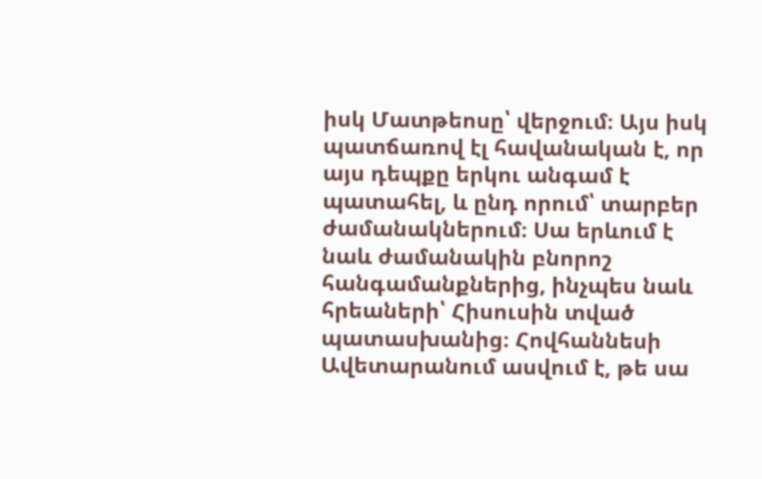իսկ Մատթեոսը՝ վերջում։ Այս իսկ պատճառով էլ հավանական է, որ այս դեպքը երկու անգամ է պատահել, և ընդ որում՝ տարբեր ժամանակներում։ Սա երևում է նաև ժամանակին բնորոշ հանգամանքներից, ինչպես նաև հրեաների՝ Հիսուսին տված պատասխանից։ Հովհաննեսի Ավետարանում ասվում է, թե սա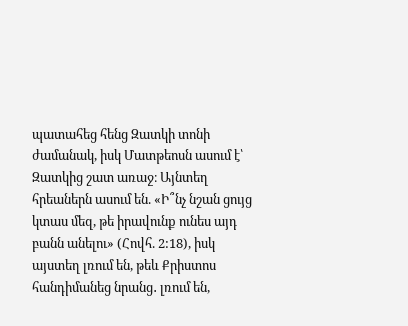պատահեց հենց Զատկի տոնի ժամանակ, իսկ Մատթեոսն ասում է՝ Զատկից շատ առաջ։ Այնտեղ հրեաներն ասում են. «Ի՞նչ նշան ցույց կտաս մեզ, թե իրավունք ունես այդ բանն անելու» (Հովհ. 2:18), իսկ այստեղ լռում են, թեև Քրիստոս հանդիմանեց նրանց․ լռում են,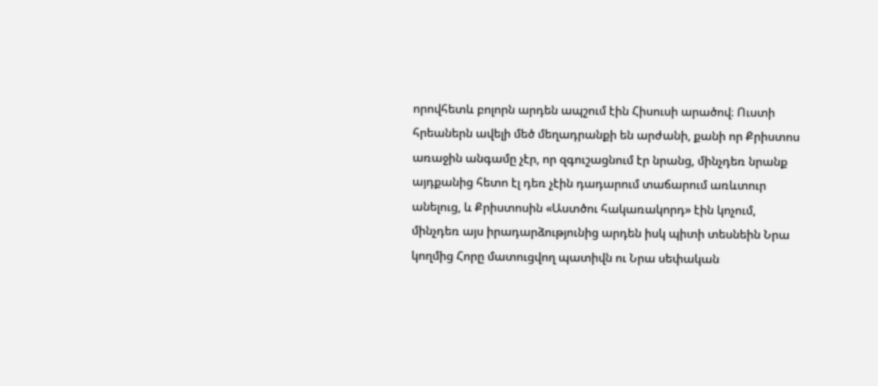որովհետև բոլորն արդեն ապշում էին Հիսուսի արածով։ Ուստի հրեաներն ավելի մեծ մեղադրանքի են արժանի, քանի որ Քրիստոս առաջին անգամը չէր, որ զգուշացնում էր նրանց, մինչդեռ նրանք այդքանից հետո էլ դեռ չէին դադարում տաճարում առևտուր անելուց, և Քրիստոսին «Աստծու հակառակորդ» էին կոչում, մինչդեռ այս իրադարձությունից արդեն իսկ պիտի տեսնեին Նրա կողմից Հորը մատուցվող պատիվն ու Նրա սեփական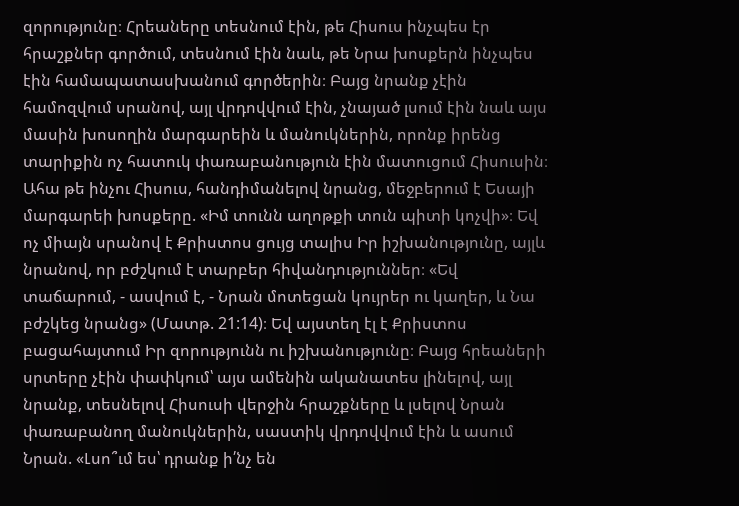զորությունը։ Հրեաները տեսնում էին, թե Հիսուս ինչպես էր հրաշքներ գործում, տեսնում էին նաև, թե Նրա խոսքերն ինչպես էին համապատասխանում գործերին։ Բայց նրանք չէին համոզվում սրանով, այլ վրդովվում էին, չնայած լսում էին նաև այս մասին խոսողին մարգարեին և մանուկներին, որոնք իրենց տարիքին ոչ հատուկ փառաբանություն էին մատուցում Հիսուսին։ Ահա թե ինչու Հիսուս, հանդիմանելով նրանց, մեջբերում է Եսայի մարգարեի խոսքերը. «Իմ տունն աղոթքի տուն պիտի կոչվի»։ Եվ ոչ միայն սրանով է Քրիստոս ցույց տալիս Իր իշխանությունը, այլև նրանով, որ բժշկում է տարբեր հիվանդություններ։ «Եվ տաճարում, - ասվում է, - Նրան մոտեցան կույրեր ու կաղեր, և Նա բժշկեց նրանց» (Մատթ. 21:14)։ Եվ այստեղ էլ է Քրիստոս բացահայտում Իր զորությունն ու իշխանությունը։ Բայց հրեաների սրտերը չէին փափկում՝ այս ամենին ականատես լինելով, այլ նրանք, տեսնելով Հիսուսի վերջին հրաշքները և լսելով Նրան փառաբանող մանուկներին, սաստիկ վրդովվում էին և ասում Նրան. «Լսո՞ւմ ես՝ դրանք ի՛նչ են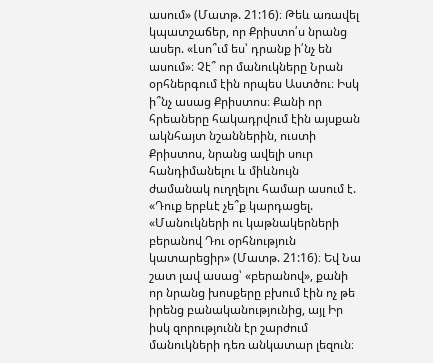ասում» (Մատթ. 21:16)։ Թեև առավել կպատշաճեր, որ Քրիստո՛ս նրանց ասեր. «Լսո՞ւմ ես՝ դրանք ի՛նչ են ասում»։ Չէ՞ որ մանուկները Նրան օրհներգում էին որպես Աստծու։ Իսկ ի՞նչ ասաց Քրիստոս։ Քանի որ հրեաները հակադրվում էին այսքան ակնհայտ նշաններին, ուստի Քրիստոս, նրանց ավելի սուր հանդիմանելու և միևնույն ժամանակ ուղղելու համար ասում է. «Դուք երբևէ չե՞ք կարդացել. «Մանուկների ու կաթնակերների բերանով Դու օրհնություն կատարեցիր» (Մատթ. 21:16)։ Եվ Նա շատ լավ ասաց՝ «բերանով», քանի որ նրանց խոսքերը բխում էին ոչ թե իրենց բանականությունից, այլ Իր իսկ զորությունն էր շարժում մանուկների դեռ անկատար լեզուն։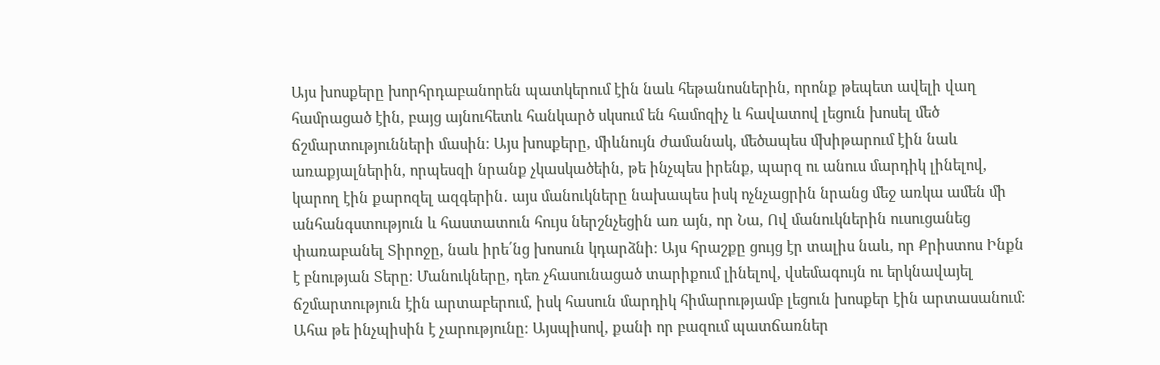Այս խոսքերը խորհրդաբանորեն պատկերում էին նաև հեթանոսներին, որոնք թեպետ ավելի վաղ համրացած էին, բայց այնուհետև հանկարծ սկսում են համոզիչ և հավատով լեցուն խոսել մեծ ճշմարտությունների մասին։ Այս խոսքերը, միևնույն ժամանակ, մեծապես մխիթարում էին նաև առաքյալներին, որպեսզի նրանք չկասկածեին, թե ինչպես իրենք, պարզ ու անուս մարդիկ լինելով, կարող էին քարոզել ազգերին․ այս մանուկները նախապես իսկ ոչնչացրին նրանց մեջ առկա ամեն մի անհանգստություն և հաստատուն հույս ներշնչեցին առ այն, որ Նա, Ով մանուկներին ուսուցանեց փառաբանել Տիրոջը, նաև իրե՛նց խոսուն կդարձնի։ Այս հրաշքը ցույց էր տալիս նաև, որ Քրիստոս Ինքն է բնության Տերը։ Մանուկները, դեռ չհասունացած տարիքում լինելով, վսեմագույն ու երկնավայել ճշմարտություն էին արտաբերում, իսկ հասուն մարդիկ հիմարությամբ լեցուն խոսքեր էին արտասանում։ Ահա թե ինչպիսին է չարությունը։ Այսպիսով, քանի որ բազում պատճառներ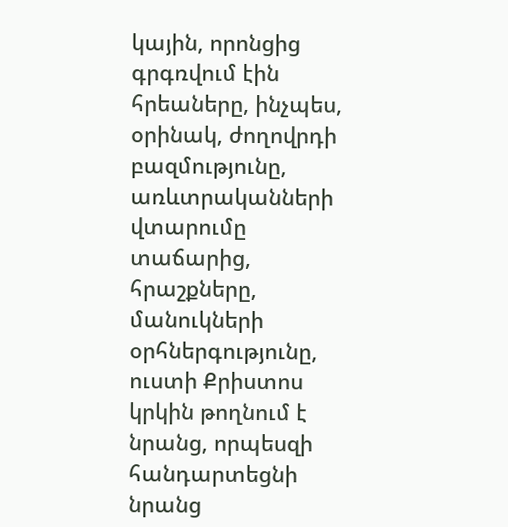կային, որոնցից գրգռվում էին հրեաները, ինչպես, օրինակ, ժողովրդի բազմությունը, առևտրականների վտարումը տաճարից, հրաշքները, մանուկների օրհներգությունը, ուստի Քրիստոս կրկին թողնում է նրանց, որպեսզի հանդարտեցնի նրանց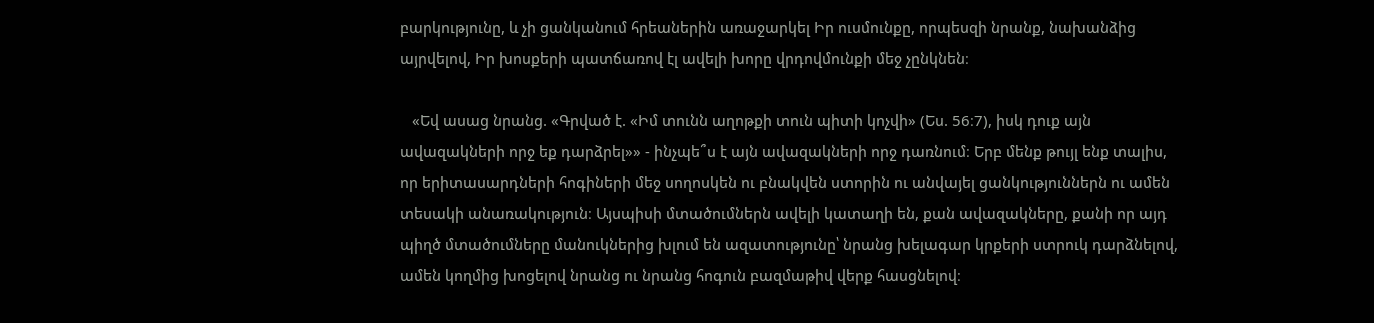բարկությունը, և չի ցանկանում հրեաներին առաջարկել Իր ուսմունքը, որպեսզի նրանք, նախանձից այրվելով, Իր խոսքերի պատճառով էլ ավելի խորը վրդովմունքի մեջ չընկնեն։

   «Եվ ասաց նրանց. «Գրված է. «Իմ տունն աղոթքի տուն պիտի կոչվի» (Ես. 56։7), իսկ դուք այն ավազակների որջ եք դարձրել»» - ինչպե՞ս է այն ավազակների որջ դառնում։ Երբ մենք թույլ ենք տալիս, որ երիտասարդների հոգիների մեջ սողոսկեն ու բնակվեն ստորին ու անվայել ցանկություններն ու ամեն տեսակի անառակություն։ Այսպիսի մտածումներն ավելի կատաղի են, քան ավազակները, քանի որ այդ պիղծ մտածումները մանուկներից խլում են ազատությունը՝ նրանց խելագար կրքերի ստրուկ դարձնելով, ամեն կողմից խոցելով նրանց ու նրանց հոգուն բազմաթիվ վերք հասցնելով։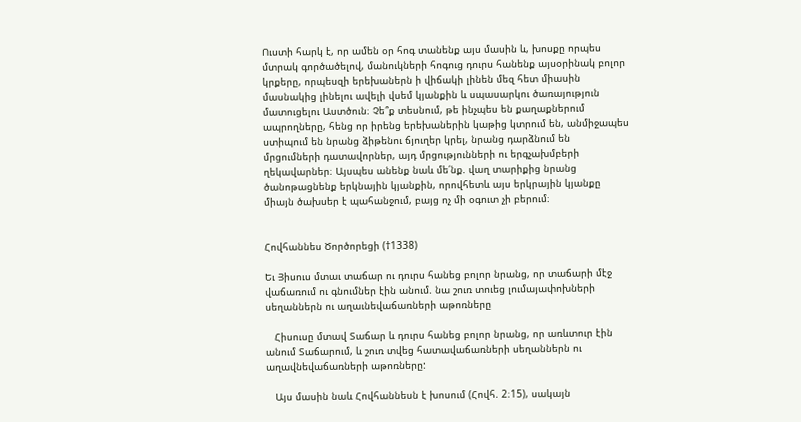Ուստի հարկ է, որ ամեն օր հոգ տանենք այս մասին և, խոսքը որպես մտրակ գործածելով, մանուկների հոգուց դուրս հանենք այսօրինակ բոլոր կրքերը, որպեսզի երեխաներն ի վիճակի լինեն մեզ հետ միասին մասնակից լինելու ավելի վսեմ կյանքին և սպասարկու ծառայություն մատուցելու Աստծուն։ Չե՞ք տեսնում, թե ինչպես են քաղաքներում ապրողները, հենց որ իրենց երեխաներին կաթից կտրում են, անմիջապես ստիպում են նրանց ձիթենու ճյուղեր կրել, նրանց դարձնում են մրցումների դատավորներ, այդ մրցությունների ու երգչախմբերի ղեկավարներ։ Այսպես անենք նաև մե՛նք. վաղ տարիքից նրանց ծանոթացնենք երկնային կյանքին, որովհետև այս երկրային կյանքը միայն ծախսեր է պահանջում, բայց ոչ մի օգուտ չի բերում։


Հովհաննես Ծործորեցի (†1338)

Եւ Յիսուս մտաւ տաճար ու դուրս հանեց բոլոր նրանց, որ տաճարի մէջ վաճառում ու գնումներ էին անում. նա շուռ տուեց լումայափոխների սեղաններն ու աղաւնեվաճառների աթոռները

   Հիսուսը մտավ Տաճար և դուրս հանեց բոլոր նրանց, որ առևտուր էին անում Տաճարում, և շուռ տվեց հատավաճառների սեղաններն ու աղավնեվաճառների աթոռները:

   Այս մասին նաև Հովհաննեսն է խոսում (Հովհ. 2։15), սակայն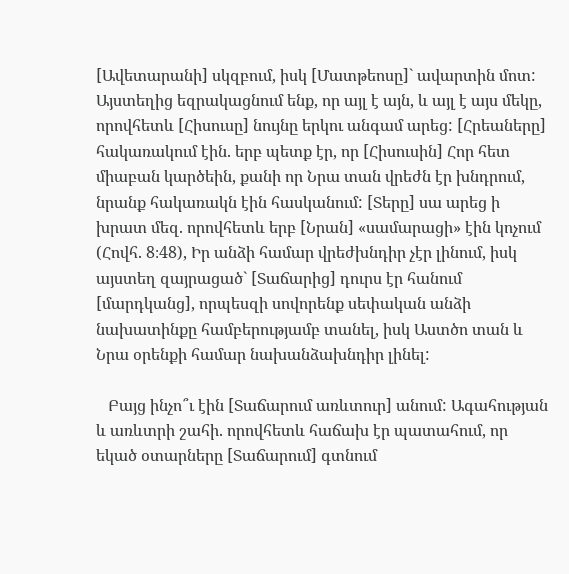[Ավետարանի] սկզբում, իսկ [Մատթեոսը]` ավարտին մոտ: Այստեղից եզրակացնում ենք, որ այլ է այն, և այլ է այս մեկը, որովհետև [Հիսուսը] նույնը երկու անգամ արեց: [Հրեաները] հակառակում էին. երբ պետք էր, որ [Հիսուսին] Հոր հետ միաբան կարծեին, քանի որ Նրա տան վրեժն էր խնդրում, նրանք հակառակն էին հասկանում: [Տերը] սա արեց ի խրատ մեզ. որովհետև երբ [Նրան] «սամարացի» էին կոչում (Հովհ. 8։48), Իր անձի համար վրեժխնդիր չէր լինում, իսկ այստեղ զայրացած` [Տաճարից] դուրս էր հանում [մարդկանց], որպեսզի սովորենք սեփական անձի նախատինքը համբերությամբ տանել, իսկ Աստծո տան և Նրա օրենքի համար նախանձախնդիր լինել:

   Բայց ինչո՞ւ էին [Տաճարում առևտուր] անում: Ագահության և առևտրի շահի. որովհետև հաճախ էր պատահում, որ եկած օտարները [Տաճարում] գտնում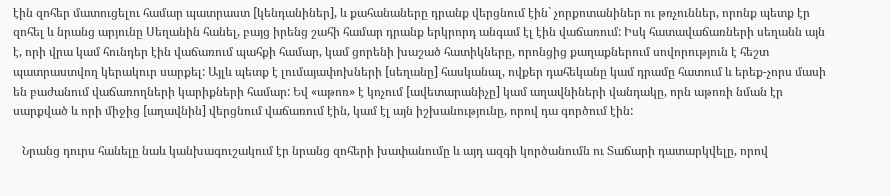էին զոհեր մատուցելու համար պատրաստ [կենդանիներ], և քահանաները դրանք վերցնում էին` չորքոտանիներ ու թռչուններ, որոնք պետք էր զոհել և նրանց արյունը Սեղանին հանել, բայց իրենց շահի համար դրանք երկրորդ անգամ էլ էին վաճառում: Իսկ հատավաճառների սեղանն այն է, որի վրա կամ հունդեր էին վաճառում պահքի համար, կամ ցորենի խաշած հատիկները, որոնցից քաղաքներում սովորություն է հեշտ պատրաստվող կերակուր սարքել: Այլև պետք է լումայափոխների [սեղանը] հասկանալ, ովքեր դահեկանը կամ դրամը հատում և երեք-չորս մասի են բաժանում վաճառողների կարիքների համար: Եվ «աթոռ» է կոչում [ավետարանիչը] կամ աղավնիների վանդակը, որն աթոռի նման էր սարքված և որի միջից [աղավնին] վերցնում վաճառում էին, կամ էլ այն իշխանությունը, որով դա գործում էին:

   Նրանց դուրս հանելը նաև կանխագուշակում էր նրանց զոհերի խափանումը և այդ ազգի կործանումն ու Տաճարի դատարկվելը, որով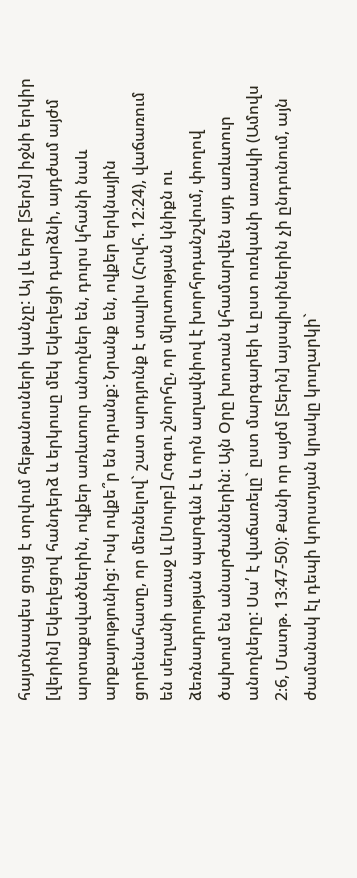հայտնապես ցույց է տրվում հեթանոսների կանչը: Այ լև երբ [Տերն] իջնի երկիր [վերին] Եկեղեցով հանդերձ և երկուսը մեկ Եկեղեցի դարձնի, այդժամ այժմ արտաքսվածներին, ովքեր առևտուր անողներ են, դուրս կհանի նաև արքայությունից: Իսկ ովքե՞ր են դրանք: Նրանք են, ովքեր երկնային ցորենահատը, որ մեռնելով` շատ արդյունք է տալիս (Հովհ. 12։24), վաճառում են սեղանի առաջ և [Սուրբ] Հոգու շնորհը, որ մկրտության կնիքն ու ձեռնադրության պարգևն է և որն աղավնիով է խորհրդանշվում, փողով ծախում են անարժաններին: Այն Օրը խոտան կհամարվեն այդ առևտուր անողները: Սա՛ է վաճառելը` ըստ մարգարեի և ըստ ուռկանի առակի (Ամովս 2։6, Մատթ. 13։47-50): Քանի որ այժմ [Տերն] այսպիսիներին չի ընդունում, այն ժամանակ էլ դեպի կորստյան կրակը կուղարկի`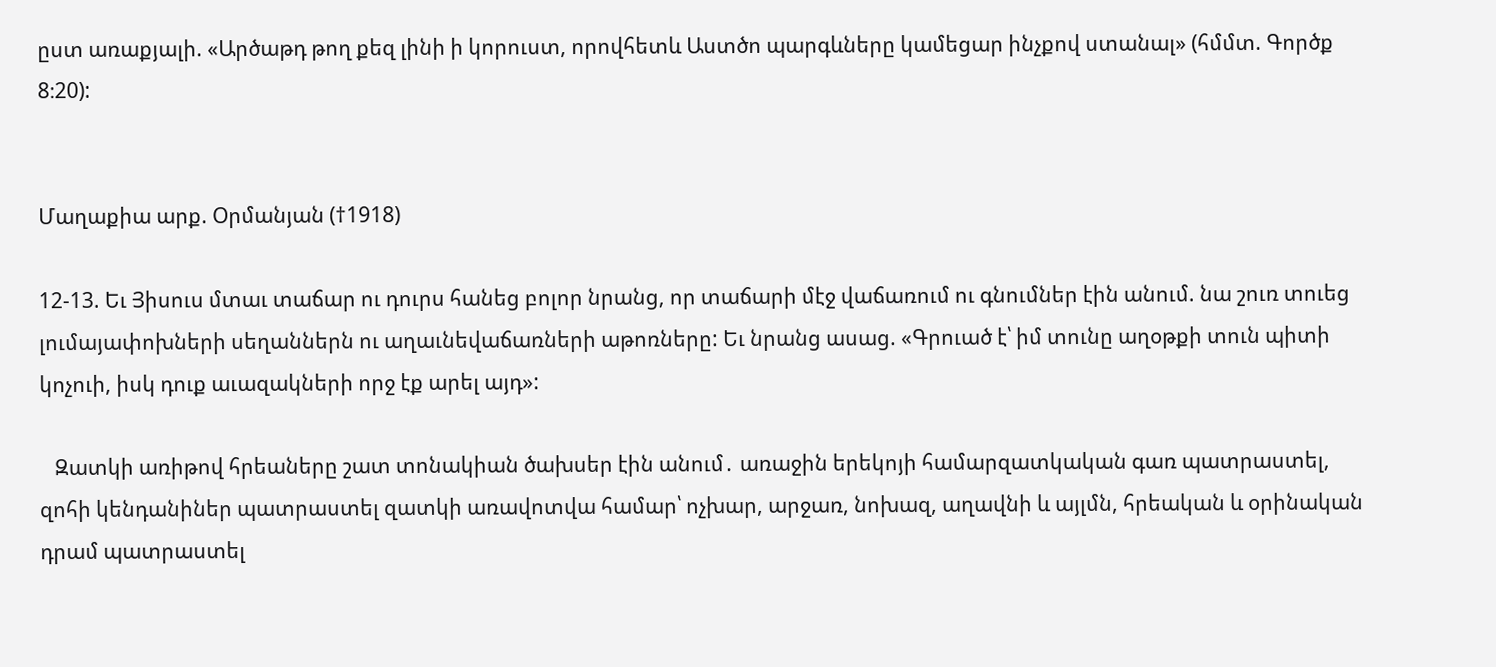ըստ առաքյալի. «Արծաթդ թող քեզ լինի ի կորուստ, որովհետև Աստծո պարգևները կամեցար ինչքով ստանալ» (հմմտ. Գործք 8։20):


Մաղաքիա արք. Օրմանյան (†1918)

12-13. Եւ Յիսուս մտաւ տաճար ու դուրս հանեց բոլոր նրանց, որ տաճարի մէջ վաճառում ու գնումներ էին անում. նա շուռ տուեց լումայափոխների սեղաններն ու աղաւնեվաճառների աթոռները: Եւ նրանց ասաց. «Գրուած է՝ իմ տունը աղօթքի տուն պիտի կոչուի, իսկ դուք աւազակների որջ էք արել այդ»:

   Զատկի առիթով հրեաները շատ տոնակիան ծախսեր էին անում․ առաջին երեկոյի համարզատկական գառ պատրաստել, զոհի կենդանիներ պատրաստել զատկի առավոտվա համար՝ ոչխար, արջառ, նոխազ, աղավնի և այլմն, հրեական և օրինական դրամ պատրաստել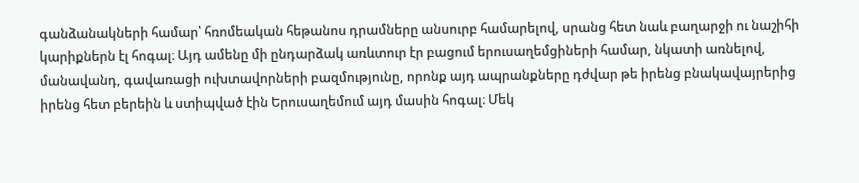գանձանակների համար՝ հռոմեական հեթանոս դրամները անսուրբ համարելով, սրանց հետ նաև բաղարջի ու նաշիհի կարիքներն էլ հոգալ։ Այդ ամենը մի ընդարձակ առևտուր էր բացում երուսաղեմցիների համար, նկատի առնելով, մանավանդ, գավառացի ուխտավորների բազմությունը, որոնք այդ ապրանքները դժվար թե իրենց բնակավայրերից իրենց հետ բերեին և ստիպված էին Երուսաղեմում այդ մասին հոգալ։ Մեկ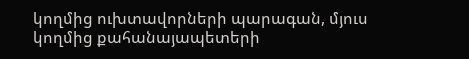կողմից ուխտավորների պարագան, մյուս կողմից քահանայապետերի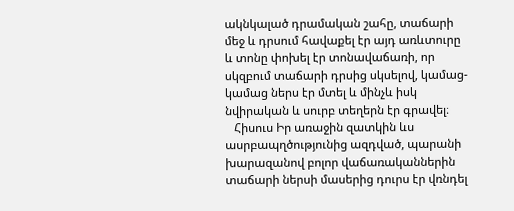ակնկալած դրամական շահը, տաճարի մեջ և դրսում հավաքել էր այդ առևտուրը և տոնը փոխել էր տոնավաճառի, որ սկզբում տաճարի դրսից սկսելով, կամաց-կամաց ներս էր մտել և մինչև իսկ նվիրական և սուրբ տեղերն էր գրավել։
   Հիսուս Իր առաջին զատկին ևս ասրբապղծությունից ազդված, պարանի խարազանով բոլոր վաճառականներին տաճարի ներսի մասերից դուրս էր վռնդել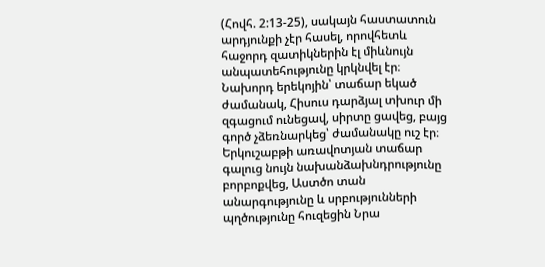(Հովհ. 2:13-25), սակայն հաստատուն արդյունքի չէր հասել, որովհետև հաջորդ զատիկներին էլ միևնույն անպատեհությունը կրկնվել էր։ Նախորդ երեկոյին՝ տաճար եկած ժամանակ, Հիսուս դարձյալ տխուր մի զգացում ունեցավ, սիրտը ցավեց, բայց գործ չձեռնարկեց՝ ժամանակը ուշ էր։ Երկուշաբթի առավոտյան տաճար գալուց նույն նախանձախնդրությունը բորբոքվեց, Աստծո տան անարգությունը և սրբությունների պղծությունը հուզեցին Նրա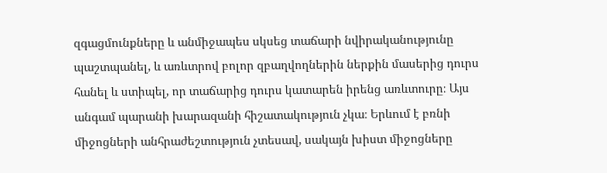զգացմունքները և անմիջապես սկսեց տաճարի նվիրականությունը պաշտպանել, և առևտրով բոլոր զբաղվողներին ներքին մասերից դուրս հանել և ստիպել, որ տաճարից դուրս կատարեն իրենց առևտուրը։ Այս անգամ պարանի խարազանի հիշատակություն չկա։ Երևում է բռնի միջոցների անհրաժեշտություն չտեսավ, սակայն խիստ միջոցները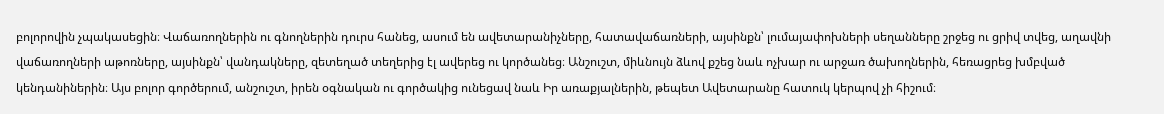բոլորովին չպակասեցին։ Վաճառողներին ու գնողներին դուրս հանեց, ասում են ավետարանիչները, հատավաճառների, այսինքն՝ լումայափոխների սեղանները շրջեց ու ցրիվ տվեց, աղավնի վաճառողների աթոռները, այսինքն՝ վանդակները, զետեղած տեղերից էլ ավերեց ու կործանեց։ Անշուշտ, միևնույն ձևով քշեց նաև ոչխար ու արջառ ծախողներին, հեռացրեց խմբված կենդանիներին։ Այս բոլոր գործերում, անշուշտ, իրեն օգնական ու գործակից ունեցավ նաև Իր առաքյալներին, թեպետ Ավետարանը հատուկ կերպով չի հիշում։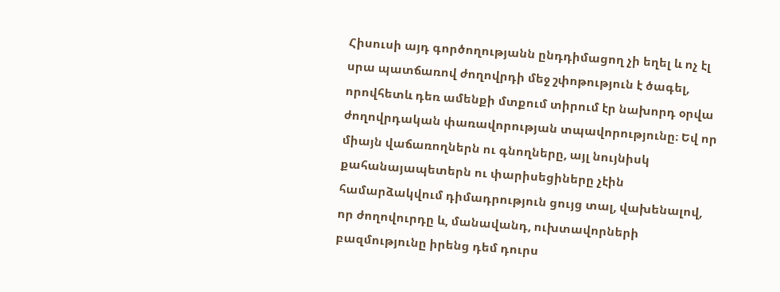Հիսուսի այդ գործողությանն ընդդիմացող չի եղել և ոչ էլ սրա պատճառով ժողովրդի մեջ շփոթություն է ծագել, որովհետև դեռ ամենքի մտքում տիրում էր նախորդ օրվա ժողովրդական փառավորության տպավորությունը։ Եվ որ միայն վաճառողներն ու գնողները, այլ նույնիսկ քահանայապետերն ու փարիսեցիները չէին համարձակվում դիմադրություն ցույց տալ, վախենալով, որ ժողովուրդը և, մանավանդ, ուխտավորների բազմությունը իրենց դեմ դուրս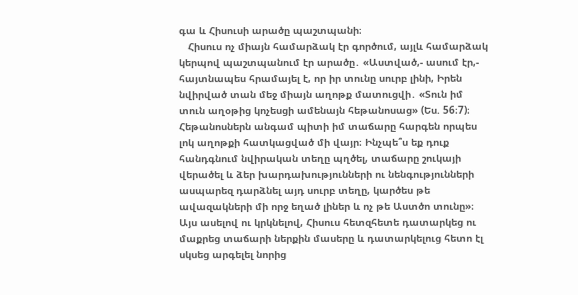գա և Հիսուսի արածը պաշտպանի։
   Հիսուս ոչ միայն համարձակ էր գործում, այլև համարձակ կերպով պաշտպանում էր արածը․ «Աստված,- ասում էր,- հայտնապես հրամայել է, որ իր տունը սուրբ լինի, Իրեն նվիրված տան մեջ միայն աղոթք մատուցվի․ «Տուն իմ տուն աղօթից կոչեսցի ամենայն հեթանոսաց» (Ես. 56։7)։ Հեթանոսներն անգամ պիտի իմ տաճարը հարգեն որպես լոկ աղոթքի հատկացված մի վայր։ Ինչպե՞ս եք դուք հանդգնում նվիրական տեղը պղծել, տաճարը շուկայի վերածել և ձեր խարդախությունների ու նենգությունների ասպարեզ դարձնել այդ սուրբ տեղը, կարծես թե ավազակների մի որջ եղած լիներ և ոչ թե Աստծո տունը»։ Այս ասելով ու կրկնելով, Հիսուս հետզհետե դատարկեց ու մաքրեց տաճարի ներքին մասերը և դատարկելուց հետո էլ սկսեց արգելել նորից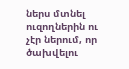ներս մտնել ուզողներին ու չէր ներում, որ ծախվելու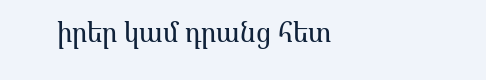իրեր կամ դրանց հետ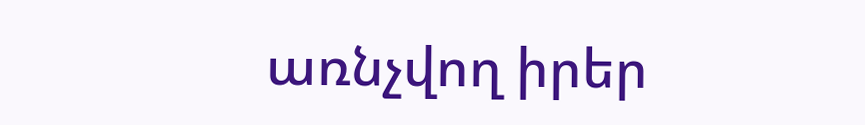առնչվող իրեր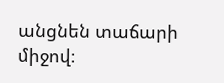անցնեն տաճարի միջով։